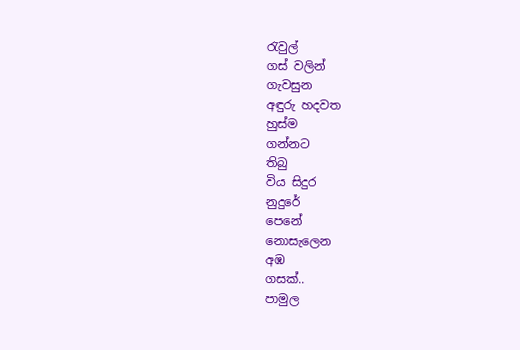රැවුල්
ගස් වලින්
ගැවසුන
අඳුරු හදවත
හුස්ම
ගන්නට
තිබු
විය සිදුර
නුදුරේ
පෙනේ
නොසැලෙන
අඹ
ගසක්..
පාමුල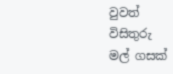වුවත්
විසිතුරු
මල් ගසක්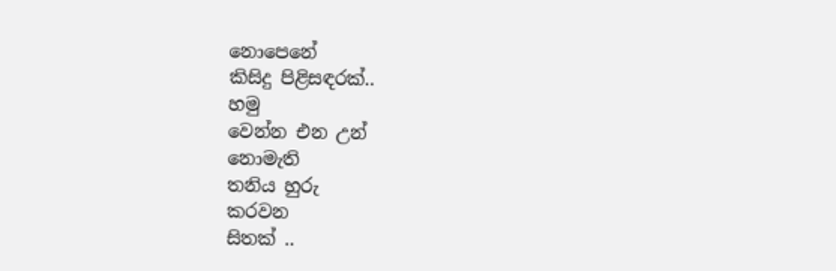නොපෙනේ
කිසිදු පිළිසඳරක්..
හමු
වෙන්න එන උන්
නොමැති
තනිය හුරු
කරවන
සිතක් ..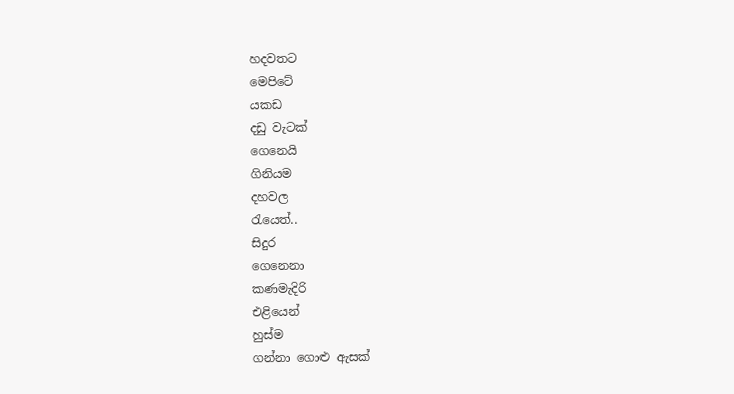හදවතට
මෙපිටේ
යකඩ
දඩු වැටක්
ගෙනෙයි
ගිනියම
දහවල
රැයෙත්..
සිදුර
ගෙනෙනා
කණමැදිරි
එළියෙන්
හුස්ම
ගන්නා ගොළු ඇසක්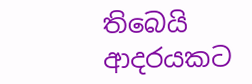තිබෙයි
ආදරයකට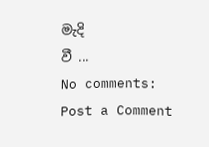මැදි
වී ...
No comments:
Post a Comment